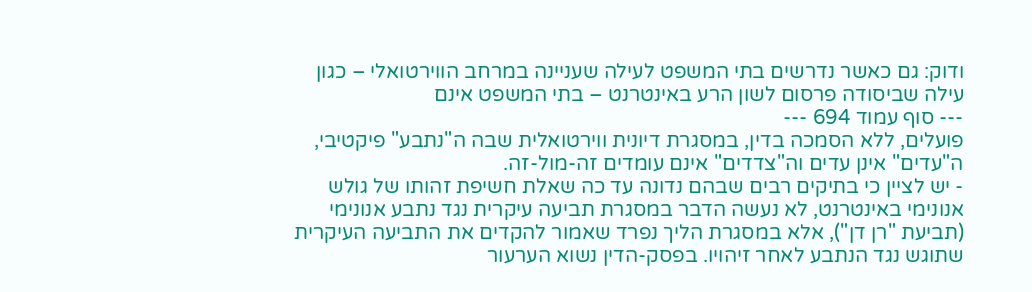ודוק: גם כאשר נדרשים בתי המשפט לעילה שעניינה במרחב הווירטואלי – כגון עילה שביסודה פרסום לשון הרע באינטרנט – בתי המשפט אינם
--- סוף עמוד 694 ---
פועלים, ללא הסמכה בדין, במסגרת דיונית ווירטואלית שבה ה"נתבע" פיקטיבי, ה"עדים" אינן עדים וה"צדדים" אינם עומדים זה-מול-זה.
- יש לציין כי בתיקים רבים שבהם נדונה עד כה שאלת חשיפת זהותו של גולש אנונימי באינטרנט, לא נעשה הדבר במסגרת תביעה עיקרית נגד נתבע אנונימי (תביעת "רן דן"), אלא במסגרת הליך נפרד שאמור להקדים את התביעה העיקרית שתוגש נגד הנתבע לאחר זיהויו. בפסק-הדין נשוא הערעור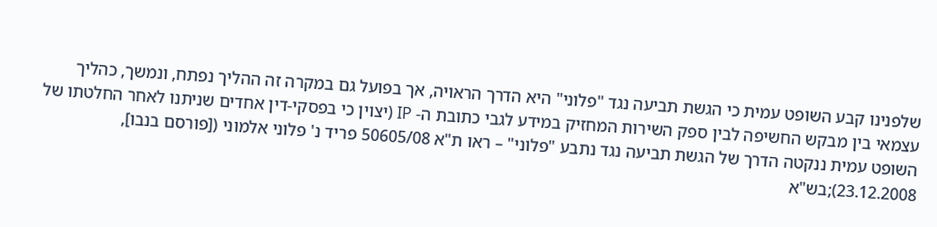שלפנינו קבע השופט עמית כי הגשת תביעה נגד "פלוני" היא הדרך הראויה, אך בפועל גם במקרה זה ההליך נפתח, ונמשך, כהליך עצמאי בין מבקש החשיפה לבין ספק השירות המחזיק במידע לגבי כתובת ה- IP (יצוין כי בפסקי-דין אחדים שניתנו לאחר החלטתו של השופט עמית ננקטה הדרך של הגשת תביעה נגד נתבע "פלוני" – ראו ת"א 50605/08 פריד נ' פלוני אלמוני ([פורסם בנבו], 23.12.2008);בש"א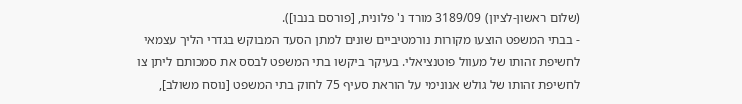(שלום ראשון-לציון) 3189/09 מורד נ' פלונית, [פורסם בנבו]).
- בבתי המשפט הוצעו מקורות נורמטיביים שונים למתן הסעד המבוקש בגדרי הליך עצמאי לחשיפת זהותו של מעוול פוטנציאלי. בעיקר ביקשו בתי המשפט לבסס את סמכותם ליתן צו לחשיפת זהותו של גולש אנונימי על הוראת סעיף 75 לחוק בתי המשפט [נוסח משולב],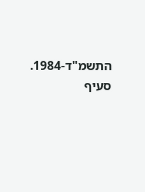התשמ"ד-1984. סעיף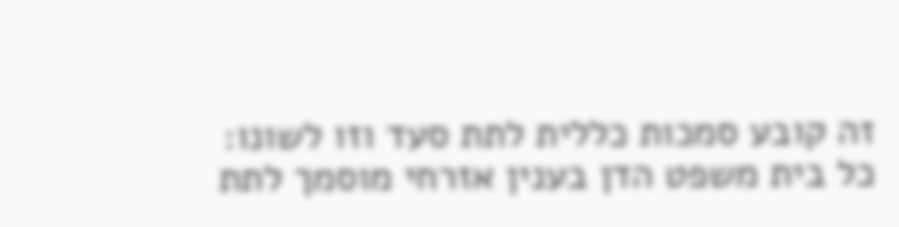זה קובע סמכות כללית לתת סעד וזו לשונו:
כל בית משפט הדן בענין אזרחי מוסמך לתת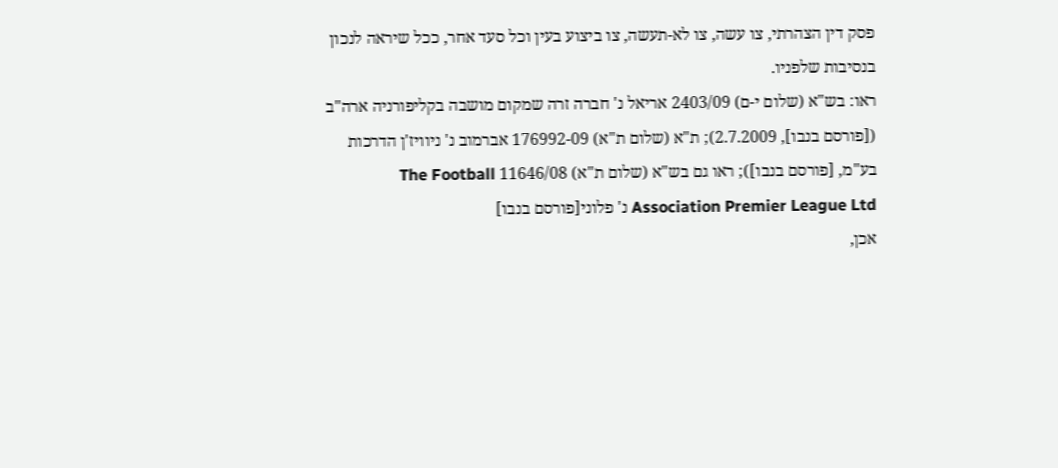פסק דין הצהרתי, צו עשה, צו לא-תעשה, צו ביצוע בעין וכל סעד אחר, ככל שיראה לנכון בנסיבות שלפניו.
ראו: בש"א (שלום י-ם) 2403/09 אריאל נ' חברה זרה שמקום מושבה בקליפורניה ארה"ב ([פורסם בנבו], 2.7.2009); ת"א (שלום ת"א) 176992-09 אברמוב נ' ניוויז'ן הדרכות בע"מ, [פורסם בנבו]); ראו גם בש"א (שלום ת"א) 11646/08 The Football Association Premier League Ltd נ' פלוני[פורסם בנבו]
אכן,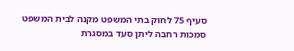סעיף 75 לחוק בתי המשפט מקנה לבית המשפט סמכות רחבה ליתן סעד במסגרת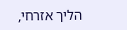הליך אזרחי,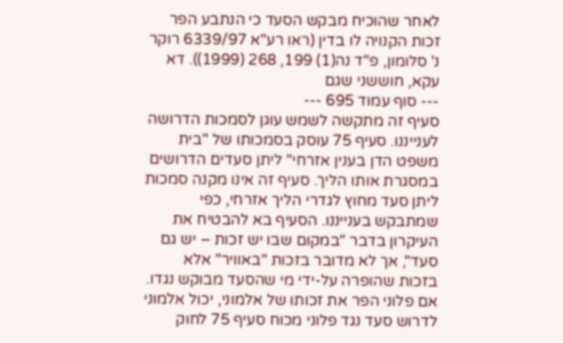לאחר שהוכיח מבקש הסעד כי הנתבע הפר זכות הקנויה לו בדין (ראו רע"א 6339/97 רוקר נ' סלומון, פ"ד נה(1) 199, 268 (1999)). דא עקא, חוששני שגם
--- סוף עמוד 695 ---
סעיף זה מתקשה לשמש עוגן לסמכות הדרושה לענייננו. סעיף 75 עוסק בסמכותו של "בית משפט הדן בענין אזרחי" ליתן סעדים הדרושים במסגרת אותו הליך. סעיף זה אינו מקנה סמכות ליתן סעד מחוץ לגדרי הליך אזרחי, כפי שמתבקש בענייננו. הסעיף בא להבטיח את העיקרון בדבר "במקום שבו יש זכות – יש גם סעד", אך לא מדובר בזכות "באוויר" אלא בזכות שהופרה על-ידי מי שהסעד מבוקש נגדו. אם פלוני הפר את זכותו של אלמוני, יכול אלמוני לדרוש סעד נגד פלוני מכוח סעיף 75 לחוק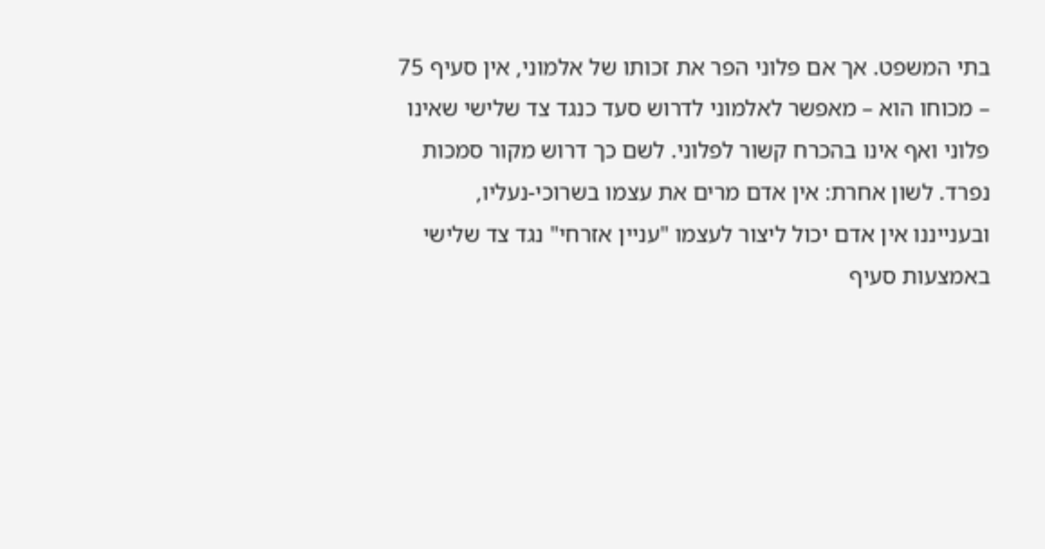בתי המשפט. אך אם פלוני הפר את זכותו של אלמוני, אין סעיף 75 – מכוחו הוא – מאפשר לאלמוני לדרוש סעד כנגד צד שלישי שאינו פלוני ואף אינו בהכרח קשור לפלוני. לשם כך דרוש מקור סמכות נפרד. לשון אחרת: אין אדם מרים את עצמו בשרוכי-נעליו, ובענייננו אין אדם יכול ליצור לעצמו "עניין אזרחי" נגד צד שלישי באמצעות סעיף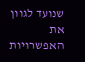שנועד לגוון את האפשרויות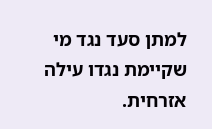למתן סעד נגד מי שקיימת נגדו עילה אזרחית.